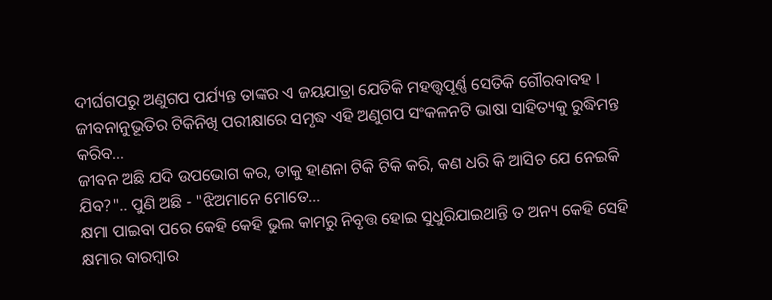ଦୀର୍ଘଗପରୁ ଅଣୁଗପ ପର୍ଯ୍ୟନ୍ତ ତାଙ୍କର ଏ ଜୟଯାତ୍ରା ଯେତିକି ମହତ୍ତ୍ୱପୂର୍ଣ୍ଣ ସେତିକି ଗୌରବାବହ । ଜୀବନାନୁଭୂତିର ଟିକିନିଖି ପରୀକ୍ଷାରେ ସମୃଦ୍ଧ ଏହି ଅଣୁଗପ ସଂକଳନଟି ଭାଷା ସାହିତ୍ୟକୁ ରୁଦ୍ଧିମନ୍ତ କରିବ...
ଜୀବନ ଅଛି ଯଦି ଉପଭୋଗ କର, ତାକୁ ହାଣନା ଟିକି ଟିକି କରି, କଣ ଧରି କି ଆସିଚ ଯେ ନେଇକି ଯିବ?".. ପୁଣି ଅଛି - "ଝିଅମାନେ ମୋତେ...
କ୍ଷମା ପାଇବା ପରେ କେହି କେହି ଭୁଲ କାମରୁ ନିବୃତ୍ତ ହୋଇ ସୁଧୁରିଯାଇଥାନ୍ତି ତ ଅନ୍ୟ କେହି ସେହି କ୍ଷମାର ବାରମ୍ବାର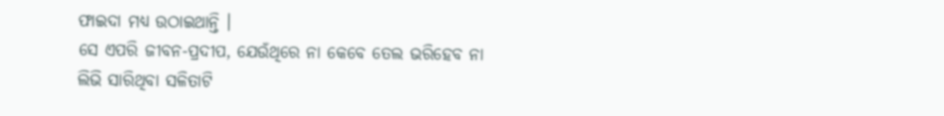ଫାଇଦା ମଧ୍ୟ ଉଠାଇଥାନ୍ତି ।
ସେ ଏପରି ଜୀବନ-ପ୍ରଦୀପ, ଯେଉଁଥିରେ ନା କେବେ ତେଲ ଭରିହେବ ନା ଲିଭି ସାରିଥିବା ସଳିତାଟି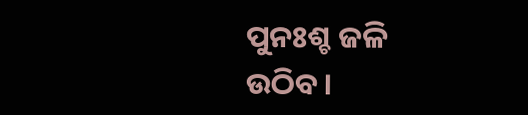ପୁନଃଶ୍ଚ ଜଳି ଉଠିବ।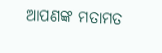ଆପଣଙ୍କ ମତାମତ